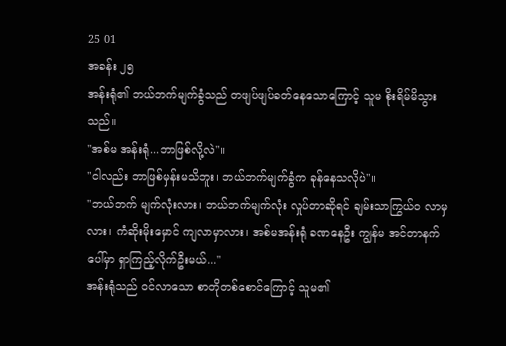25 01
အခန်း ၂၅
အန်းရုံ၏ ဘယ်ဘက်မျက်ခွံသည် တဖျပ်ဖျပ်ခတ်နေသောကြောင့် သူမ စိုးရိမ်မိသွားသည်။
"အစ်မ အန်းရုံ...ဘာဖြစ်လို့လဲ"။
"ငါလည်း ဘာဖြစ်မှန်းမသိဘူး၊ ဘယ်ဘက်မျက်ခွံက ခုန်နေသလိုပဲ"။
"ဘယ်ဘက် မျက်လုံးလား၊ ဘယ်ဘက်မျက်လုံး လှုပ်တာဆိုရင် ချမ်းသာကြွယ်ဝ လာမှလား၊ ကံဆိုးမိုးမှောင် ကျလာမှာလား၊ အစ်မအန်းရုံ ခဏနေဦး ကျွန်မ အင်တာနက်ပေါ်မှာ ရှာကြည့်လိုက်ဦးမယ်..."
အန်းရုံသည် ဝင်လာသော စာတိုတစ်စောင်ကြောင့် သူမ၏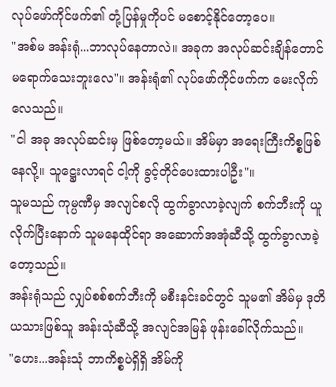လုပ်ဖော်ကိုင်ဖက်၏ တုံ့ပြန်မှုကိုပင် မစောင့်နိုင်တော့ပေ။
"အစ်မ အန်းရုံ...ဘာလုပ်နေတာလဲ။ အခုက အလုပ်ဆင်းချိန်တောင် မရောက်သေးဘူးလေ"။ အန်းရုံ၏ လုပ်ဖော်ကိုင်ဖက်က မေးလိုက်လေသည်။
"ငါ အခု အလုပ်ဆင်းမှ ဖြစ်တော့မယ်။ အိမ်မှာ အရေးကြီးကိစ္စဖြစ်နေလို့။ သူဋ္ဌေးလာရင် ငါ့ကို ခွင့်တိုင်ပေးထားပါဦး"။
သူမသည် ကုမ္ပဏီမှ အလျင်စလို ထွက်ခွာလာခဲ့လျက် စက်ဘီးကို ယူလိုက်ပြီးနောက် သူမနေထိုင်ရာ အဆောက်အအုံဆီသို့ ထွက်ခွာလာခဲ့တော့သည်။
အန်းရုံသည် လျှပ်စစ်စက်ဘီးကို မစီးနင်းခင်တွင် သူမ၏ အိမ်မှ ဒုတိယသားဖြစ်သူ အန်းသုံဆီသို့ အလျင်အမြန် ဖုန်းခေါ်လိုက်သည်။
"ဟေး...အန်းသုံ ဘာကိစ္စပဲရှိရှိ အိမ်ကို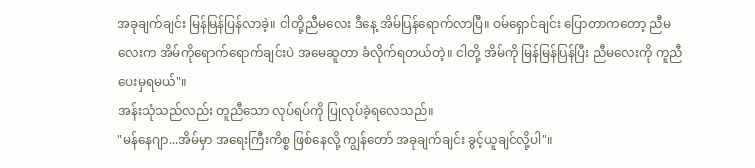အခုချက်ချင်း မြန်မြန်ပြန်လာခဲ့။ ငါတို့ညီမလေး ဒီနေ့ အိမ်ပြန်ရောက်လာပြီ။ ဝမ်ရှောင်ချင်း ပြောတာကတော့ ညီမလေးက အိမ်ကိုရောက်ရောက်ချင်းပဲ အမေဆူတာ ခံလိုက်ရတယ်တဲ့။ ငါတို့ အိမ်ကို မြန်မြန်ပြန်ပြီး ညီမလေးကို ကူညီပေးမှရမယ်"။
အန်းသုံသည်လည်း တူညီသော လုပ်ရပ်ကို ပြုလုပ်ခဲ့ရလေသည်။
"မန်နေဂျာ...အိမ်မှာ အရေးကြီးကိစ္စ ဖြစ်နေလို့ ကျွန်တော် အခုချက်ချင်း ခွင့်ယူချင်လို့ပါ"။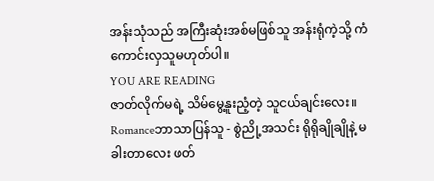အန်းသုံသည် အကြီးဆုံးအစ်မဖြစ်သူ အန်းရုံကဲ့သို့ ကံကောင်းလှသူမဟုတ်ပါ။
YOU ARE READING
ဇာတ်လိုက်မရဲ့ သိမ်မွေ့နူးညံ့တဲ့ သူငယ်ချင်းလေး။
Romanceဘာသာပြန်သူ - စွဲညို့အသင်း ရိုရိုချိုချိုနဲ့ မခါးတာလေး ဖတ်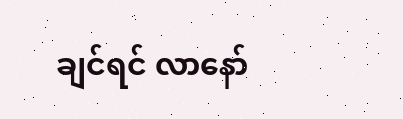ချင်ရင် လာနော်